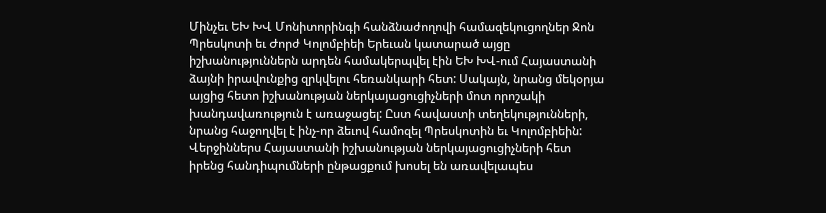Մինչեւ ԵԽ ԽՎ Մոնիտորինգի հանձնաժողովի համազեկուցողներ Ջոն Պրեսկոտի եւ Ժորժ Կոլոմբիեի Երեւան կատարած այցը իշխանություններն արդեն համակերպվել էին ԵԽ ԽՎ-ում Հայաստանի ձայնի իրավունքից զրկվելու հեռանկարի հետ: Սակայն, նրանց մեկօրյա այցից հետո իշխանության ներկայացուցիչների մոտ որոշակի խանդավառություն է առաջացել: Ըստ հավաստի տեղեկությունների, նրանց հաջողվել է ինչ-որ ձեւով համոզել Պրեսկոտին եւ Կոլոմբիեին:
Վերջիններս Հայաստանի իշխանության ներկայացուցիչների հետ իրենց հանդիպումների ընթացքում խոսել են առավելապես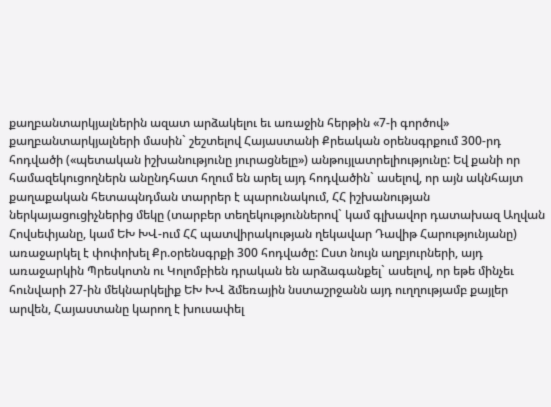քաղբանտարկյալներին ազատ արձակելու եւ առաջին հերթին «7-ի գործով» քաղբանտարկյալների մասին` շեշտելով Հայաստանի Քրեական օրենսգրքում 300-րդ հոդվածի («պետական իշխանությունը յուրացնելը») անթույլատրելիությունը: Եվ քանի որ համազեկուցողներն անընդհատ հղում են արել այդ հոդվածին` ասելով, որ այն ակնհայտ քաղաքական հետապնդման տարրեր է պարունակում, ՀՀ իշխանության ներկայացուցիչներից մեկը (տարբեր տեղեկություններով` կամ գլխավոր դատախազ Աղվան Հովսեփյանը, կամ ԵԽ ԽՎ-ում ՀՀ պատվիրակության ղեկավար Դավիթ Հարությունյանը) առաջարկել է փոփոխել Քր.օրենսգրքի 300 հոդվածը: Ըստ նույն աղբյուրների, այդ առաջարկին Պրեսկոտն ու Կոլոմբիեն դրական են արձագանքել` ասելով, որ եթե մինչեւ հունվարի 27-ին մեկնարկելիք ԵԽ ԽՎ ձմեռային նստաշրջանն այդ ուղղությամբ քայլեր արվեն, Հայաստանը կարող է խուսափել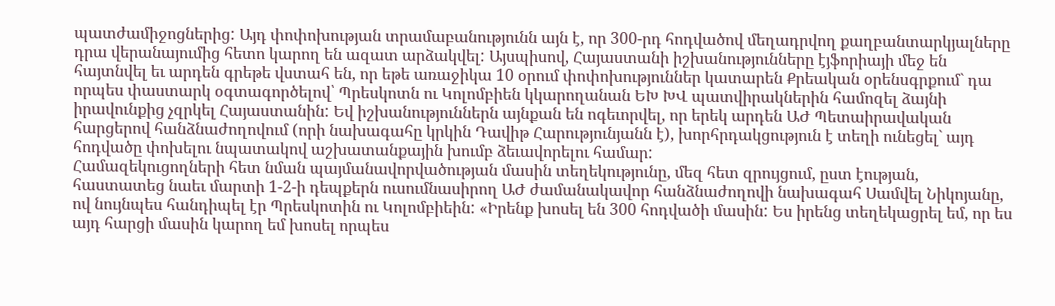պատժամիջոցներից: Այդ փոփոխության տրամաբանությունն այն է, որ 300-րդ հոդվածով մեղադրվող քաղբանտարկյալները դրա վերանայումից հետո կարող են ազատ արձակվել: Այսպիսով, Հայաստանի իշխանությունները էյֆորիայի մեջ են հայտնվել եւ արդեն գրեթե վստահ են, որ եթե առաջիկա 10 օրում փոփոխություններ կատարեն Քրեական օրենսգրքում` դա որպես փաստարկ օգտագործելով՝ Պրեսկոտն ու Կոլոմբիեն կկարողանան ԵԽ ԽՎ պատվիրակներին համոզել ձայնի իրավունքից չզրկել Հայաստանին: Եվ իշխանություններն այնքան են ոգեւորվել, որ երեկ արդեն ԱԺ Պետաիրավական հարցերով հանձնաժողովում (որի նախագահը կրկին Դավիթ Հարությունյանն է), խորհրդակցություն է տեղի ունեցել` այդ հոդվածը փոխելու նպատակով աշխատանքային խումբ ձեւավորելու համար:
Համազեկուցողների հետ նման պայմանավորվածության մասին տեղեկությունը, մեզ հետ զրույցում, ըստ էության, հաստատեց նաեւ մարտի 1-2-ի դեպքերն ուսումնասիրող ԱԺ ժամանակավոր հանձնաժողովի նախագահ Սամվել Նիկոյանը, ով նույնպես հանդիպել էր Պրեսկոտին ու Կոլոմբիեին: «Իրենք խոսել են 300 հոդվածի մասին: Ես իրենց տեղեկացրել եմ, որ ես այդ հարցի մասին կարող եմ խոսել որպես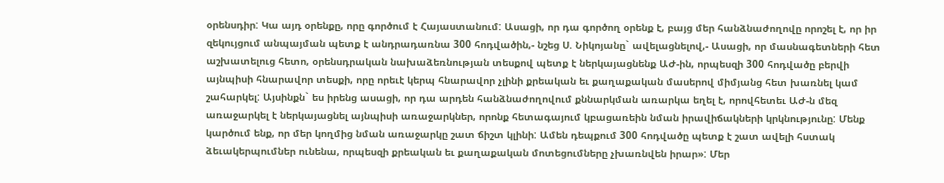օրենսդիր: Կա այդ օրենքը, որը գործում է Հայաստանում: Ասացի, որ դա գործող օրենք է, բայց մեր հանձնաժողովը որոշել է, որ իր զեկույցում անպայման պետք է անդրադառնա 300 հոդվածին,- նշեց Ս. Նիկոյանը` ավելացնելով,- Ասացի, որ մասնագետների հետ աշխատելուց հետո, օրենսդրական նախաձեռնության տեսքով պետք է ներկայացնենք ԱԺ-ին, որպեսզի 300 հոդվածը բերվի այնպիսի հնարավոր տեսքի, որը որեւէ կերպ հնարավոր չլինի քրեական եւ քաղաքական մասերով միմյանց հետ խառնել կամ շահարկել: Այսինքն` ես իրենց ասացի, որ դա արդեն հանձնաժողովում քննարկման առարկա եղել է, որովհետեւ ԱԺ-ն մեզ առաջարկել է ներկայացնել այնպիսի առաջարկներ, որոնք հետագայում կբացառեին նման իրավիճակների կրկնությունը: Մենք կարծում ենք, որ մեր կողմից նման առաջարկը շատ ճիշտ կլինի: Ամեն դեպքում 300 հոդվածը պետք է շատ ավելի հստակ ձեւակերպումներ ունենա, որպեսզի քրեական եւ քաղաքական մոտեցումները չխառնվեն իրար»: Մեր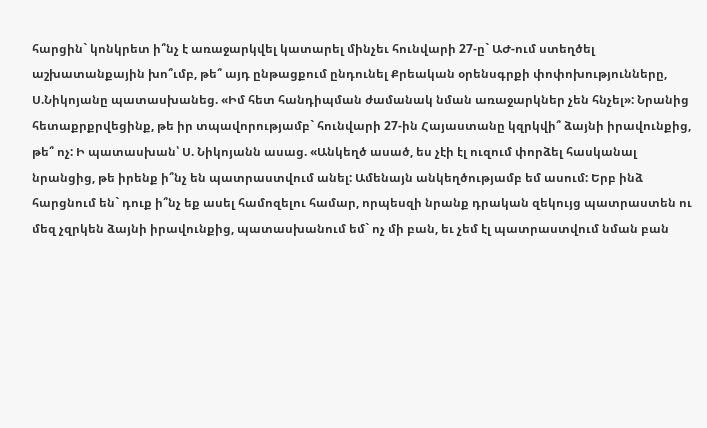հարցին` կոնկրետ ի՞նչ է առաջարկվել կատարել մինչեւ հունվարի 27-ը` ԱԺ-ում ստեղծել աշխատանքային խո՞ւմբ, թե՞ այդ ընթացքում ընդունել Քրեական օրենսգրքի փոփոխությունները, Ս.Նիկոյանը պատասխանեց. «Իմ հետ հանդիպման ժամանակ նման առաջարկներ չեն հնչել»: Նրանից հետաքրքրվեցինք, թե իր տպավորությամբ` հունվարի 27-ին Հայաստանը կզրկվի՞ ձայնի իրավունքից, թե՞ ոչ: Ի պատասխան՝ Ս. Նիկոյանն ասաց. «Անկեղծ ասած, ես չէի էլ ուզում փորձել հասկանալ նրանցից, թե իրենք ի՞նչ են պատրաստվում անել: Ամենայն անկեղծությամբ եմ ասում: Երբ ինձ հարցնում են` դուք ի՞նչ եք ասել համոզելու համար, որպեսզի նրանք դրական զեկույց պատրաստեն ու մեզ չզրկեն ձայնի իրավունքից, պատասխանում եմ` ոչ մի բան, եւ չեմ էլ պատրաստվում նման բան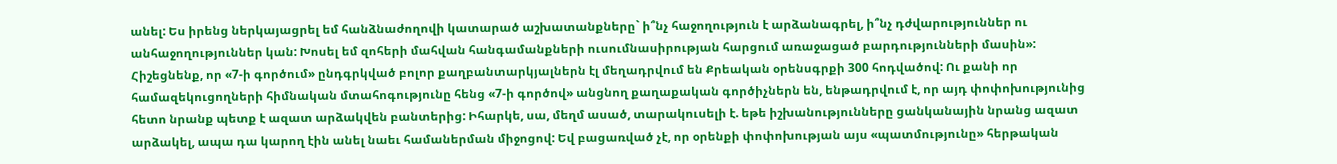անել: Ես իրենց ներկայացրել եմ հանձնաժողովի կատարած աշխատանքները` ի՞նչ հաջողություն է արձանագրել, ի՞նչ դժվարություններ ու անհաջողություններ կան: Խոսել եմ զոհերի մահվան հանգամանքների ուսումնասիրության հարցում առաջացած բարդությունների մասին»:
Հիշեցնենք, որ «7-ի գործում» ընդգրկված բոլոր քաղբանտարկյալներն էլ մեղադրվում են Քրեական օրենսգրքի 300 հոդվածով: Ու քանի որ համազեկուցողների հիմնական մտահոգությունը հենց «7-ի գործով» անցնող քաղաքական գործիչներն են, ենթադրվում է, որ այդ փոփոխությունից հետո նրանք պետք է ազատ արձակվեն բանտերից: Իհարկե, սա, մեղմ ասած, տարակուսելի է. եթե իշխանությունները ցանկանային նրանց ազատ արձակել, ապա դա կարող էին անել նաեւ համաներման միջոցով: Եվ բացառված չէ, որ օրենքի փոփոխության այս «պատմությունը» հերթական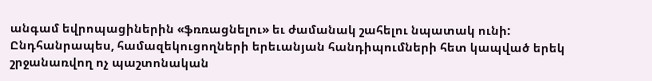անգամ եվրոպացիներին «ֆռռացնելու» եւ ժամանակ շահելու նպատակ ունի:
Ընդհանրապես, համազեկուցողների երեւանյան հանդիպումների հետ կապված երեկ շրջանառվող ոչ պաշտոնական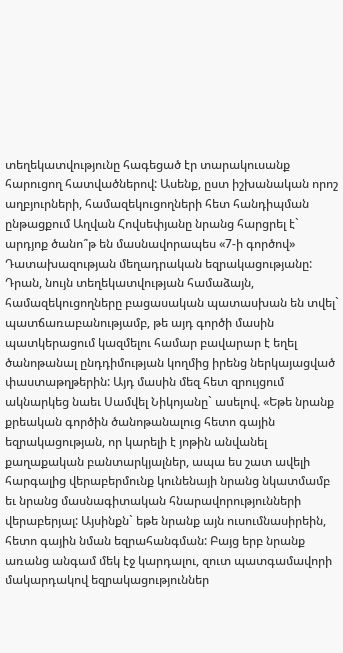տեղեկատվությունը հագեցած էր տարակուսանք հարուցող հատվածներով: Ասենք, ըստ իշխանական որոշ աղբյուրների, համազեկուցողների հետ հանդիպման ընթացքում Աղվան Հովսեփյանը նրանց հարցրել է` արդյոք ծանո՞թ են մասնավորապես «7-ի գործով» Դատախազության մեղադրական եզրակացությանը: Դրան, նույն տեղեկատվության համաձայն, համազեկուցողները բացասական պատասխան են տվել` պատճառաբանությամբ, թե այդ գործի մասին պատկերացում կազմելու համար բավարար է եղել ծանոթանալ ընդդիմության կողմից իրենց ներկայացված փաստաթղթերին: Այդ մասին մեզ հետ զրույցում ակնարկեց նաեւ Սամվել Նիկոյանը` ասելով. «Եթե նրանք քրեական գործին ծանոթանալուց հետո գային եզրակացության, որ կարելի է յոթին անվանել քաղաքական բանտարկյալներ, ապա ես շատ ավելի հարգալից վերաբերմունք կունենայի նրանց նկատմամբ եւ նրանց մասնագիտական հնարավորությունների վերաբերյալ: Այսինքն` եթե նրանք այն ուսումնասիրեին, հետո գային նման եզրահանգման: Բայց երբ նրանք առանց անգամ մեկ էջ կարդալու, զուտ պատգամավորի մակարդակով եզրակացություններ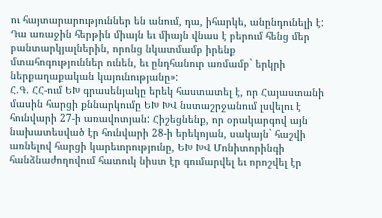ու հայտարարություններ են անում, դա, իհարկե, անընդունելի է: Դա առաջին հերթին միայն եւ միայն վնաս է բերում հենց մեր բանտարկյալներին, որոնց նկատմամբ իրենք մտահոգություններ ունեն, եւ ընդհանուր առմամբ` երկրի ներքաղաքական կայունությանը»:
Հ.Գ. ՀՀ-ում ԵԽ գրասենյակը երեկ հաստատել է, որ Հայաստանի մասին հարցի քննարկումը ԵԽ ԽՎ նստաշրջանում լսվելու է հունվարի 27-ի առավոտյան: Հիշեցնենք, որ օրակարգով այն նախատեսված էր հունվարի 28-ի երեկոյան, սակայն` հաշվի առնելով հարցի կարեւորությունը, ԵԽ ԽՎ Մոնիտորինգի հանձնաժողովում հատուկ նիստ էր գումարվել եւ որոշվել էր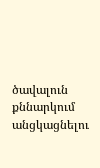ծավալուն քննարկում անցկացնելու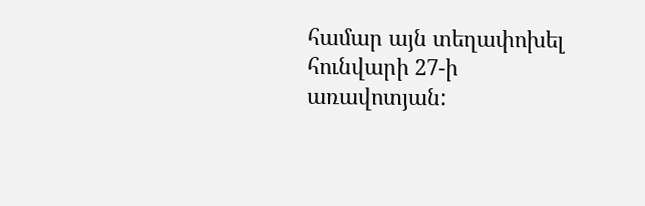համար այն տեղափոխել հունվարի 27-ի առավոտյան: